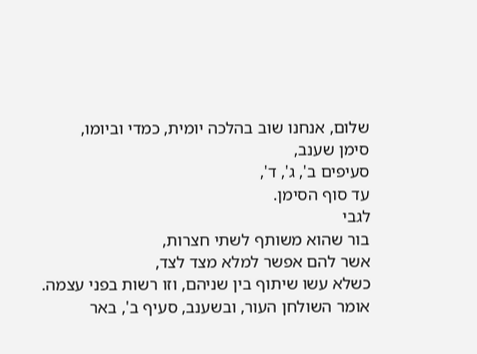שלום, אנחנו שוב בהלכה יומית, כמדי וביומו,
סימן שענב,
סעיפים ב', ג', ד',
עד סוף הסימן.
לגבי
בור שהוא משותף לשתי חצרות,
אשר להם אפשר למלא מצד לצד,
כשלא עשו שיתוף בין שניהם, וזו רשות בפני עצמה.
אומר השולחן העור, ובשענב, סעיף ב', באר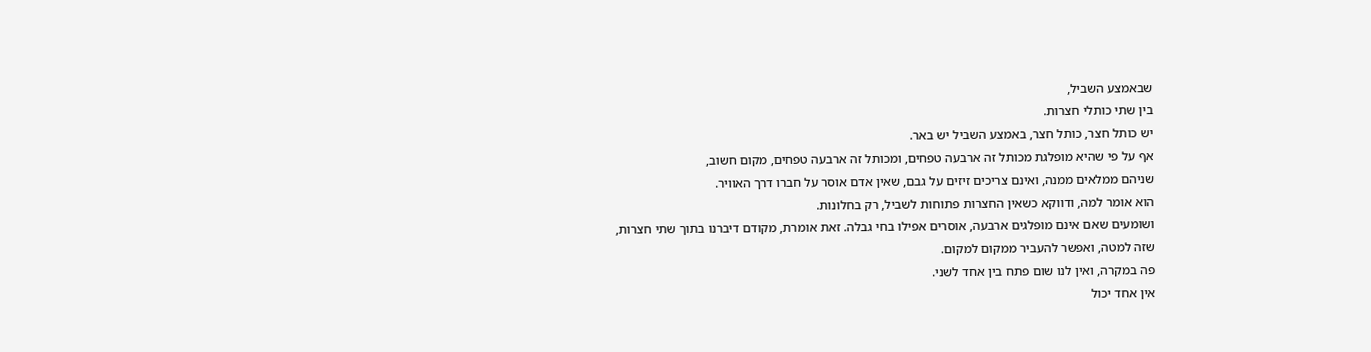שבאמצע השביל,
בין שתי כותלי חצרות.
יש כותל חצר, כותל חצר, באמצע השביל יש באר.
אף על פי שהיא מופלגת מכותל זה ארבעה טפחים, ומכותל זה ארבעה טפחים, מקום חשוב,
שניהם ממלאים ממנה, ואינם צריכים זיזים על גבם, שאין אדם אוסר על חברו דרך האוויר.
הוא אומר למה, ודווקא כשאין החצרות פתוחות לשביל, רק בחלונות.
ושומעים שאם אינם מופלגים ארבעה, אוסרים אפילו בחי גבלה. זאת אומרת, מקודם דיברנו בתוך שתי חצרות,
שזה למטה, ואפשר להעביר ממקום למקום.
פה במקרה, ואין לנו שום פתח בין אחד לשני.
אין אחד יכול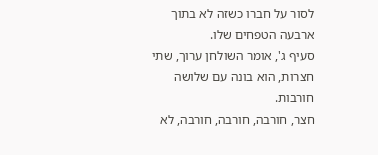לסור על חברו כשזה לא בתוך ארבעה הטפחים שלו.
סעיף ג', אומר השולחן ערוך, שתי חצרות, הוא בונה עם שלושה חורבות.
חצר, חורבה, חורבה, חורבה, לא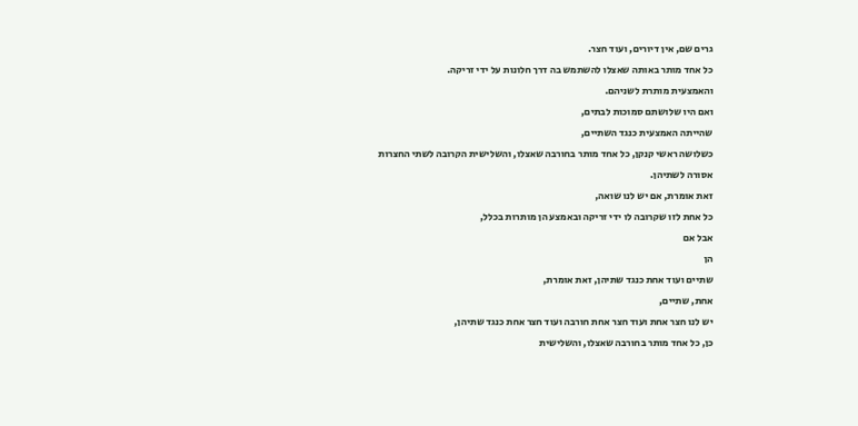גרים שם, אין דיורים, ועוד חצר.
כל אחד מותר באותה שאצלו להשתמש בה דרך חלונות על ידי זריקה.
והאמצעית מותרת לשניהם.
ואם היו שלושתם סמוכות לבתים,
שהייתה האמצעית כנגד השתיים,
כשלושה ראשי קנקן, כל אחד מותר בחורבה שאצלו, והשלישית הקרובה לשתי החצרות אסורה לשתיהן.
זאת אומרת, אם יש לנו שואה,
כל אחת לזו שקרובה לו ידי זריקה ובאמצע הן מותרות בכלל,
אבל אם
הן
שתיים ועוד אחת כנגד שתיהן, זאת אומרת,
אחת, שתיים,
יש לנו חצר אחת ועוד חצר אחת חורבה ועוד חצר אחת כנגד שתיהן,
כן, כל אחד מותר בחורבה שאצלו, והשלישית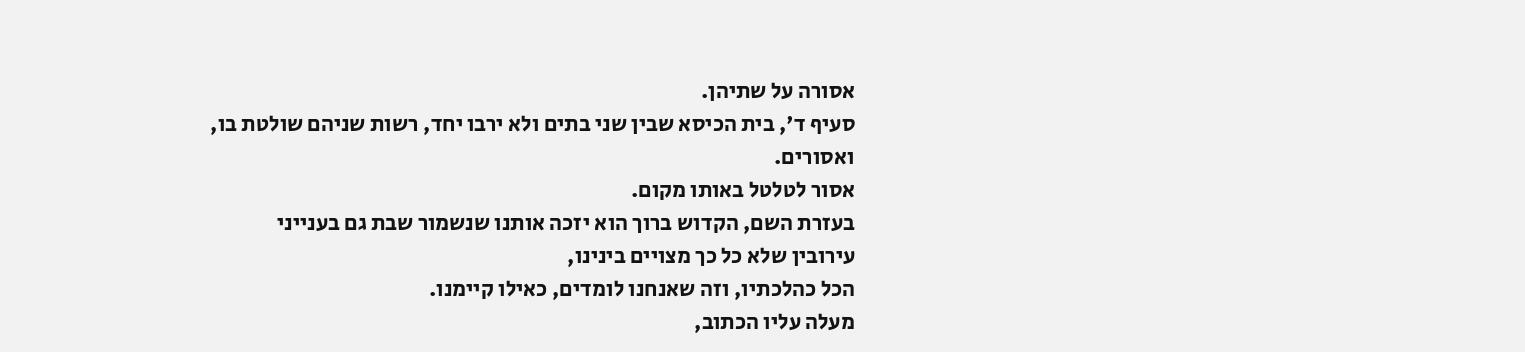אסורה על שתיהן.
סעיף ד', בית הכיסא שבין שני בתים ולא ירבו יחד, רשות שניהם שולטת בו,
ואסורים.
אסור לטלטל באותו מקום.
בעזרת השם, הקדוש ברוך הוא יזכה אותנו שנשמור שבת גם בענייני
עירובין שלא כל כך מצויים בינינו,
הכל כהלכתיו, וזה שאנחנו לומדים, כאילו קיימנו.
מעלה עליו הכתוב,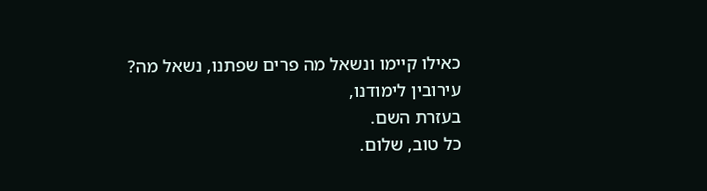כאילו קיימו ונשאל מה פרים שפתנו, נשאל מה?
עירובין לימודנו,
בעזרת השם.
כל טוב, שלום.